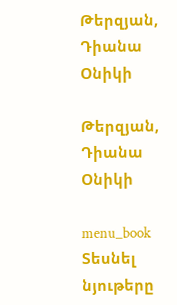Թերզյան, Դիանա Օնիկի

Թերզյան, Դիանա Օնիկի

menu_book Տեսնել նյութերը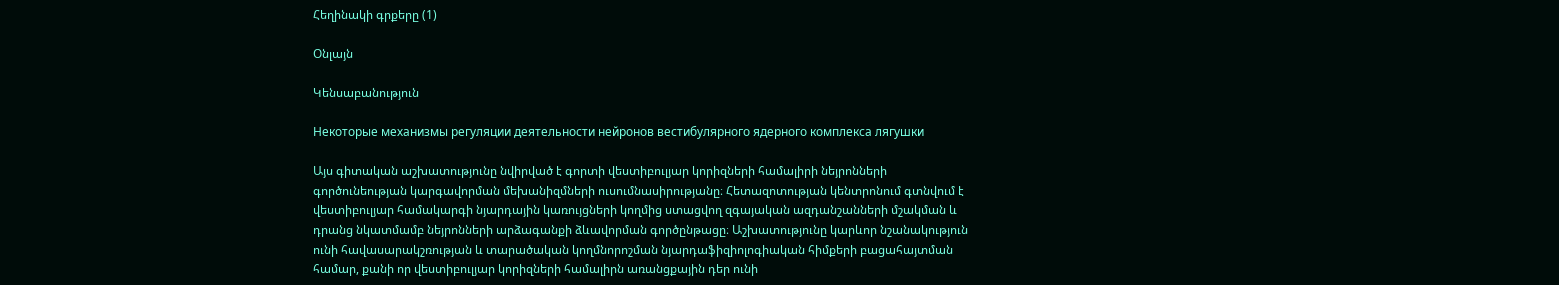Հեղինակի գրքերը (1)

Օնլայն

Կենսաբանություն

Некоторые механизмы регуляции деятельности нейронов вестибулярного ядерного комплекса лягушки

Այս գիտական աշխատությունը նվիրված է գորտի վեստիբուլյար կորիզների համալիրի նեյրոնների գործունեության կարգավորման մեխանիզմների ուսումնասիրությանը։ Հետազոտության կենտրոնում գտնվում է վեստիբուլյար համակարգի նյարդային կառույցների կողմից ստացվող զգայական ազդանշանների մշակման և դրանց նկատմամբ նեյրոնների արձագանքի ձևավորման գործընթացը։ Աշխատությունը կարևոր նշանակություն ունի հավասարակշռության և տարածական կողմնորոշման նյարդաֆիզիոլոգիական հիմքերի բացահայտման համար, քանի որ վեստիբուլյար կորիզների համալիրն առանցքային դեր ունի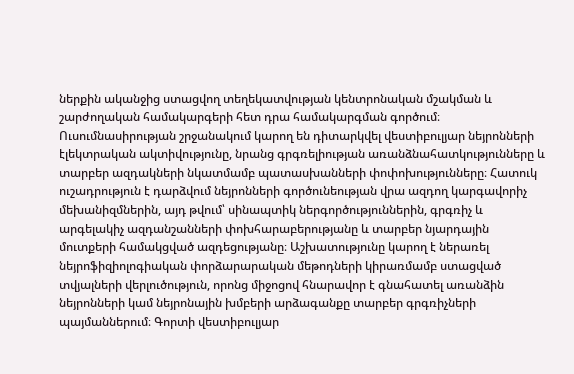ներքին ականջից ստացվող տեղեկատվության կենտրոնական մշակման և շարժողական համակարգերի հետ դրա համակարգման գործում։ Ուսումնասիրության շրջանակում կարող են դիտարկվել վեստիբուլյար նեյրոնների էլեկտրական ակտիվությունը, նրանց գրգռելիության առանձնահատկությունները և տարբեր ազդակների նկատմամբ պատասխանների փոփոխությունները։ Հատուկ ուշադրություն է դարձվում նեյրոնների գործունեության վրա ազդող կարգավորիչ մեխանիզմներին, այդ թվում՝ սինապտիկ ներգործություններին, գրգռիչ և արգելակիչ ազդանշանների փոխհարաբերությանը և տարբեր նյարդային մուտքերի համակցված ազդեցությանը։ Աշխատությունը կարող է ներառել նեյրոֆիզիոլոգիական փորձարարական մեթոդների կիրառմամբ ստացված տվյալների վերլուծություն, որոնց միջոցով հնարավոր է գնահատել առանձին նեյրոնների կամ նեյրոնային խմբերի արձագանքը տարբեր գրգռիչների պայմաններում։ Գորտի վեստիբուլյար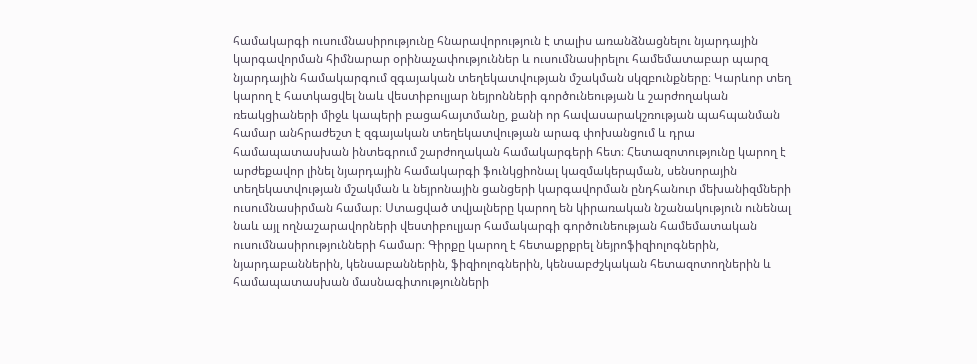համակարգի ուսումնասիրությունը հնարավորություն է տալիս առանձնացնելու նյարդային կարգավորման հիմնարար օրինաչափություններ և ուսումնասիրելու համեմատաբար պարզ նյարդային համակարգում զգայական տեղեկատվության մշակման սկզբունքները։ Կարևոր տեղ կարող է հատկացվել նաև վեստիբուլյար նեյրոնների գործունեության և շարժողական ռեակցիաների միջև կապերի բացահայտմանը, քանի որ հավասարակշռության պահպանման համար անհրաժեշտ է զգայական տեղեկատվության արագ փոխանցում և դրա համապատասխան ինտեգրում շարժողական համակարգերի հետ։ Հետազոտությունը կարող է արժեքավոր լինել նյարդային համակարգի ֆունկցիոնալ կազմակերպման, սենսորային տեղեկատվության մշակման և նեյրոնային ցանցերի կարգավորման ընդհանուր մեխանիզմների ուսումնասիրման համար։ Ստացված տվյալները կարող են կիրառական նշանակություն ունենալ նաև այլ ողնաշարավորների վեստիբուլյար համակարգի գործունեության համեմատական ուսումնասիրությունների համար։ Գիրքը կարող է հետաքրքրել նեյրոֆիզիոլոգներին, նյարդաբաններին, կենսաբաններին, ֆիզիոլոգներին, կենսաբժշկական հետազոտողներին և համապատասխան մասնագիտությունների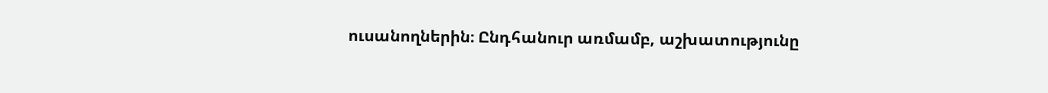ուսանողներին։ Ընդհանուր առմամբ, աշխատությունը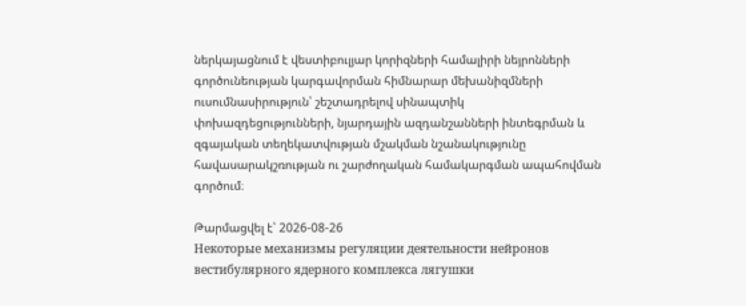ներկայացնում է վեստիբուլյար կորիզների համալիրի նեյրոնների գործունեության կարգավորման հիմնարար մեխանիզմների ուսումնասիրություն՝ շեշտադրելով սինապտիկ փոխազդեցությունների, նյարդային ազդանշանների ինտեգրման և զգայական տեղեկատվության մշակման նշանակությունը հավասարակշռության ու շարժողական համակարգման ապահովման գործում։

Թարմացվել է՝ 2026-08-26
Некоторые механизмы регуляции деятельности нейронов вестибулярного ядерного комплекса лягушки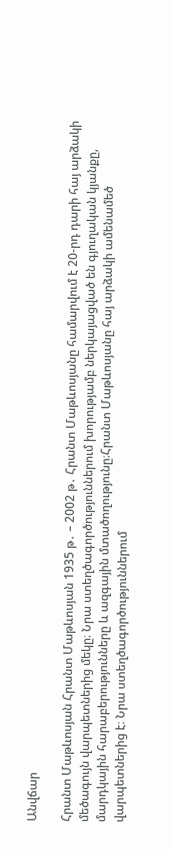Անվճար

Հրանտ Մաթևոսյան Հրանտ Մաթևոսյան 1935 թ․ – 2002 թ․ Հրանտ Մաթևոսյանը համարվում է 20-րդ դարի հայ արձակի մեծագույն վարպետներից մեկը։ Նրա ստեղծագործություններում խորությամբ ներկայացված են գյուղական կյանքը, մարդկային հարաբերությունները և ազգային մտածողությունը։Հրանտ Մաթևոսյանը հայ արձակի ամենամեծ վարպետներից է։ Նրա ստեղծագործություններում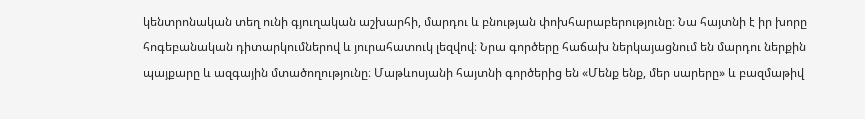կենտրոնական տեղ ունի գյուղական աշխարհի, մարդու և բնության փոխհարաբերությունը։ Նա հայտնի է իր խորը հոգեբանական դիտարկումներով և յուրահատուկ լեզվով։ Նրա գործերը հաճախ ներկայացնում են մարդու ներքին պայքարը և ազգային մտածողությունը։ Մաթևոսյանի հայտնի գործերից են «Մենք ենք, մեր սարերը» և բազմաթիվ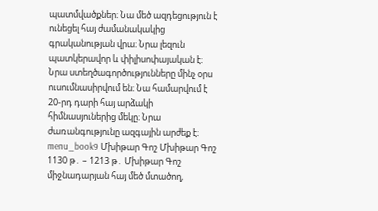պատմվածքներ։ Նա մեծ ազդեցություն է ունեցել հայ ժամանակակից գրականության վրա։ Նրա լեզուն պատկերավոր և փիլիսոփայական է։ Նրա ստեղծագործությունները մինչ օրս ուսումնասիրվում են։ Նա համարվում է 20-րդ դարի հայ արձակի հիմնասյուներից մեկը։ Նրա ժառանգությունը ազգային արժեք է։ menu_book9 Մխիթար Գոշ Մխիթար Գոշ 1130 թ․ – 1213 թ․ Մխիթար Գոշ միջնադարյան հայ մեծ մտածող,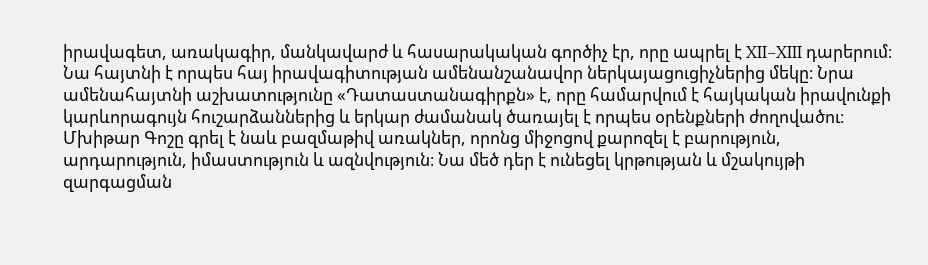իրավագետ, առակագիր, մանկավարժ և հասարակական գործիչ էր, որը ապրել է XII–XIII դարերում։ Նա հայտնի է որպես հայ իրավագիտության ամենանշանավոր ներկայացուցիչներից մեկը։ Նրա ամենահայտնի աշխատությունը «Դատաստանագիրքն» է, որը համարվում է հայկական իրավունքի կարևորագույն հուշարձաններից և երկար ժամանակ ծառայել է որպես օրենքների ժողովածու։ Մխիթար Գոշը գրել է նաև բազմաթիվ առակներ, որոնց միջոցով քարոզել է բարություն, արդարություն, իմաստություն և ազնվություն։ Նա մեծ դեր է ունեցել կրթության և մշակույթի զարգացման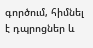գործում, հիմնել է դպրոցներ և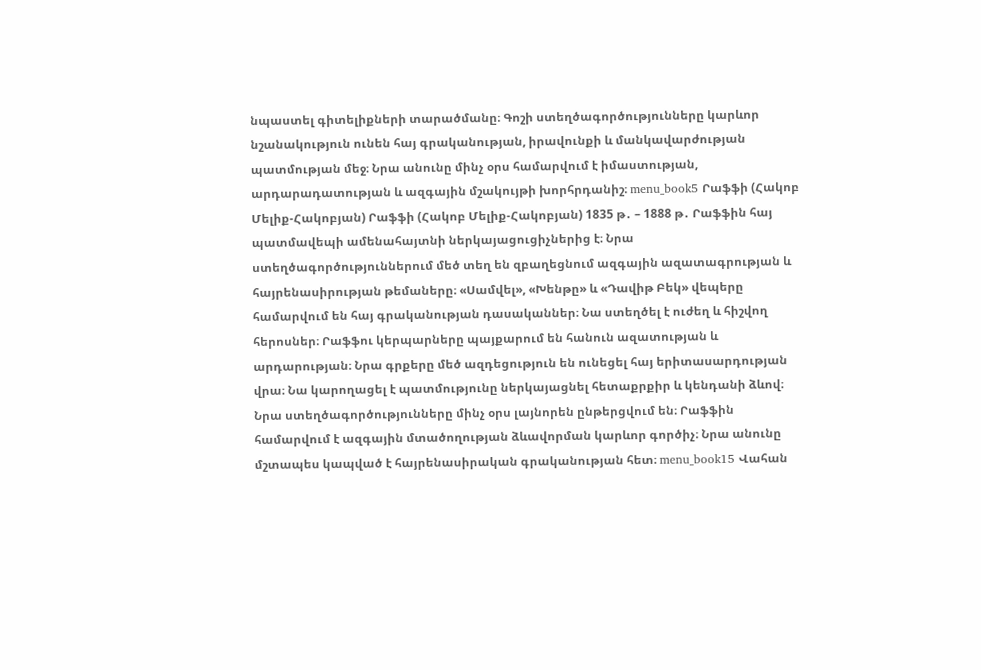նպաստել գիտելիքների տարածմանը։ Գոշի ստեղծագործությունները կարևոր նշանակություն ունեն հայ գրականության, իրավունքի և մանկավարժության պատմության մեջ։ Նրա անունը մինչ օրս համարվում է իմաստության, արդարադատության և ազգային մշակույթի խորհրդանիշ։ menu_book5 Րաֆֆի (Հակոբ Մելիք-Հակոբյան) Րաֆֆի (Հակոբ Մելիք-Հակոբյան) 1835 թ․ – 1888 թ․ Րաֆֆին հայ պատմավեպի ամենահայտնի ներկայացուցիչներից է։ Նրա ստեղծագործություններում մեծ տեղ են զբաղեցնում ազգային ազատագրության և հայրենասիրության թեմաները։ «Սամվել», «Խենթը» և «Դավիթ Բեկ» վեպերը համարվում են հայ գրականության դասականներ։ Նա ստեղծել է ուժեղ և հիշվող հերոսներ։ Րաֆֆու կերպարները պայքարում են հանուն ազատության և արդարության։ Նրա գրքերը մեծ ազդեցություն են ունեցել հայ երիտասարդության վրա։ Նա կարողացել է պատմությունը ներկայացնել հետաքրքիր և կենդանի ձևով։ Նրա ստեղծագործությունները մինչ օրս լայնորեն ընթերցվում են։ Րաֆֆին համարվում է ազգային մտածողության ձևավորման կարևոր գործիչ։ Նրա անունը մշտապես կապված է հայրենասիրական գրականության հետ։ menu_book15 Վահան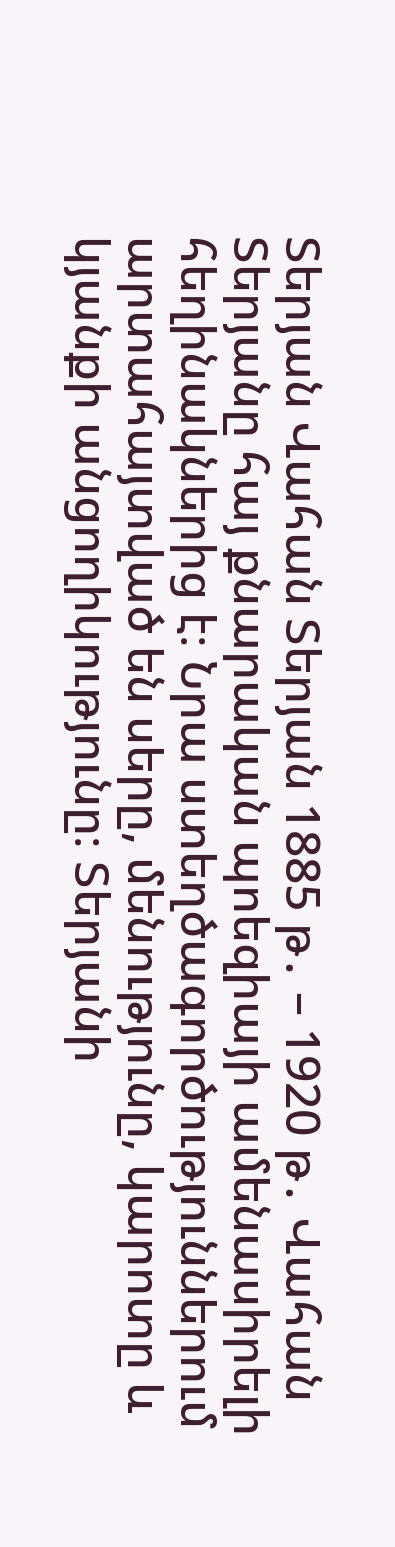Տերյան Վահան Տերյան 1885 թ․ – 1920 թ․ Վահան Տերյանը հայ քնարական պոեզիայի ամենասիրելի հեղինակներից է։ Նրա ստեղծագործություններում արտահայտված են սերը, մենությունը, կարոտը և կյանքի անցողիկությունը։ Տերյանի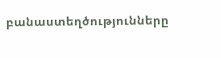բանաստեղծությունները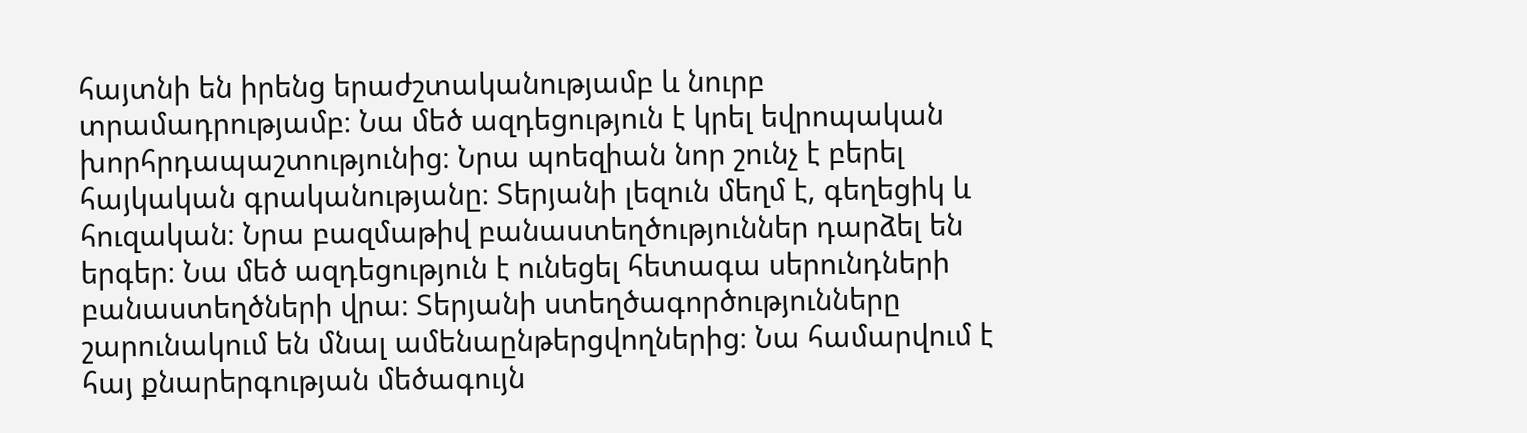հայտնի են իրենց երաժշտականությամբ և նուրբ տրամադրությամբ։ Նա մեծ ազդեցություն է կրել եվրոպական խորհրդապաշտությունից։ Նրա պոեզիան նոր շունչ է բերել հայկական գրականությանը։ Տերյանի լեզուն մեղմ է, գեղեցիկ և հուզական։ Նրա բազմաթիվ բանաստեղծություններ դարձել են երգեր։ Նա մեծ ազդեցություն է ունեցել հետագա սերունդների բանաստեղծների վրա։ Տերյանի ստեղծագործությունները շարունակում են մնալ ամենաընթերցվողներից։ Նա համարվում է հայ քնարերգության մեծագույն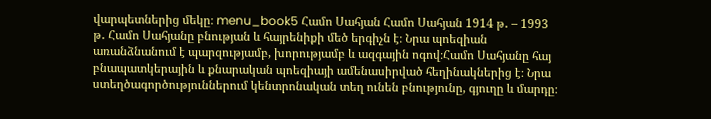վարպետներից մեկը։ menu_book5 Համո Սահյան Համո Սահյան 1914 թ․ – 1993 թ․ Համո Սահյանը բնության և հայրենիքի մեծ երգիչն է։ Նրա պոեզիան առանձնանում է պարզությամբ, խորությամբ և ազգային ոգով։Համո Սահյանը հայ բնապատկերային և քնարական պոեզիայի ամենասիրված հեղինակներից է։ Նրա ստեղծագործություններում կենտրոնական տեղ ունեն բնությունը, գյուղը և մարդը։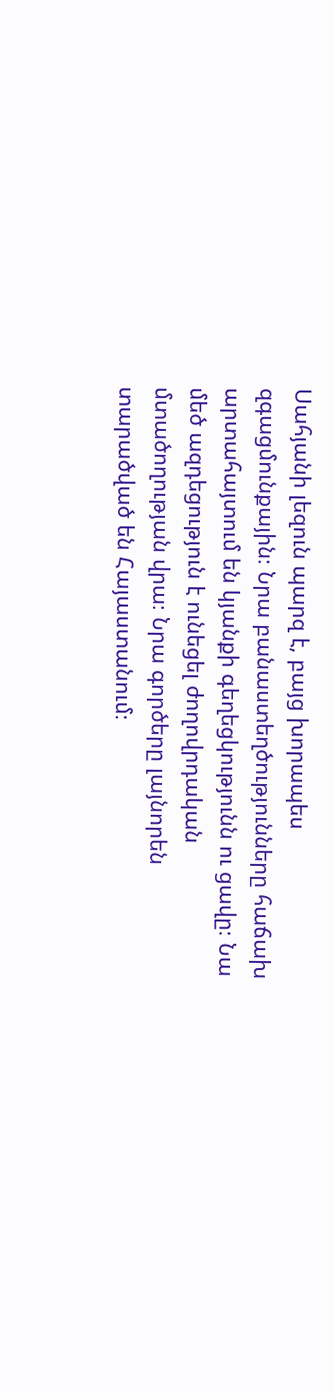Սահյանի լեզուն պարզ է, բայց խորապես զգացմունքային։ Նրա բանաստեղծությունները հաճախ արտահայտում են կյանքի գեղեցկությունն ու ցավը։ Նա մեծ ազդեցություն է ունեցել ժողովրդական մտածողության վրա։ Նրա գործերը լայնորեն տարածված են Հայաստանում։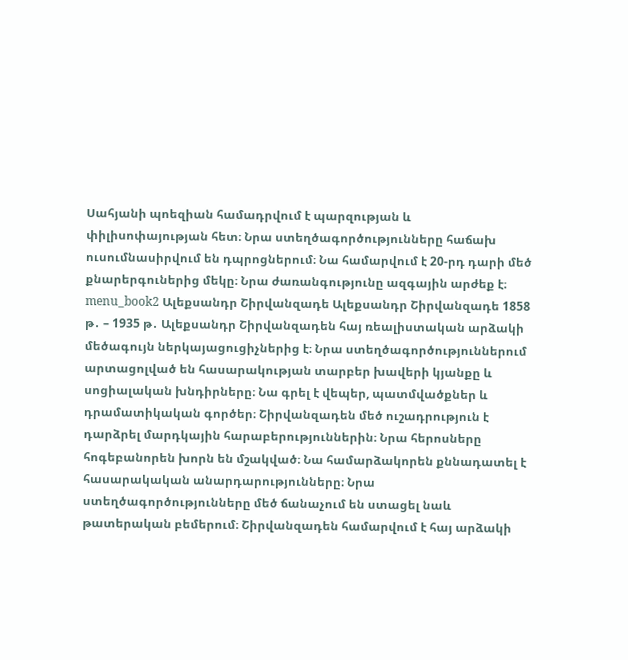Սահյանի պոեզիան համադրվում է պարզության և փիլիսոփայության հետ։ Նրա ստեղծագործությունները հաճախ ուսումնասիրվում են դպրոցներում։ Նա համարվում է 20-րդ դարի մեծ քնարերգուներից մեկը։ Նրա ժառանգությունը ազգային արժեք է։ menu_book2 Ալեքսանդր Շիրվանզադե Ալեքսանդր Շիրվանզադե 1858 թ․ – 1935 թ․ Ալեքսանդր Շիրվանզադեն հայ ռեալիստական արձակի մեծագույն ներկայացուցիչներից է։ Նրա ստեղծագործություններում արտացոլված են հասարակության տարբեր խավերի կյանքը և սոցիալական խնդիրները։ Նա գրել է վեպեր, պատմվածքներ և դրամատիկական գործեր։ Շիրվանզադեն մեծ ուշադրություն է դարձրել մարդկային հարաբերություններին։ Նրա հերոսները հոգեբանորեն խորն են մշակված։ Նա համարձակորեն քննադատել է հասարակական անարդարությունները։ Նրա ստեղծագործությունները մեծ ճանաչում են ստացել նաև թատերական բեմերում։ Շիրվանզադեն համարվում է հայ արձակի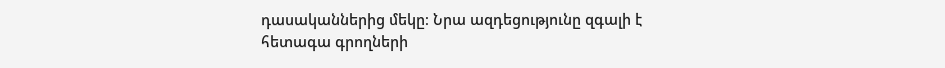դասականներից մեկը։ Նրա ազդեցությունը զգալի է հետագա գրողների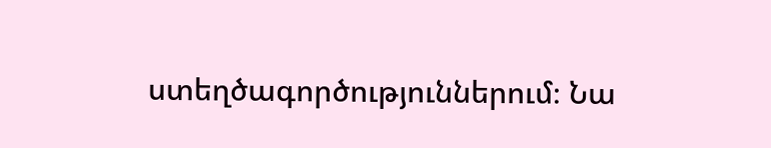ստեղծագործություններում։ Նա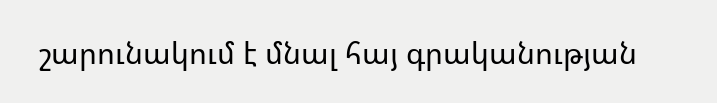շարունակում է մնալ հայ գրականության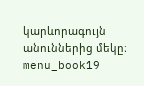կարևորագույն անուններից մեկը։ menu_book19